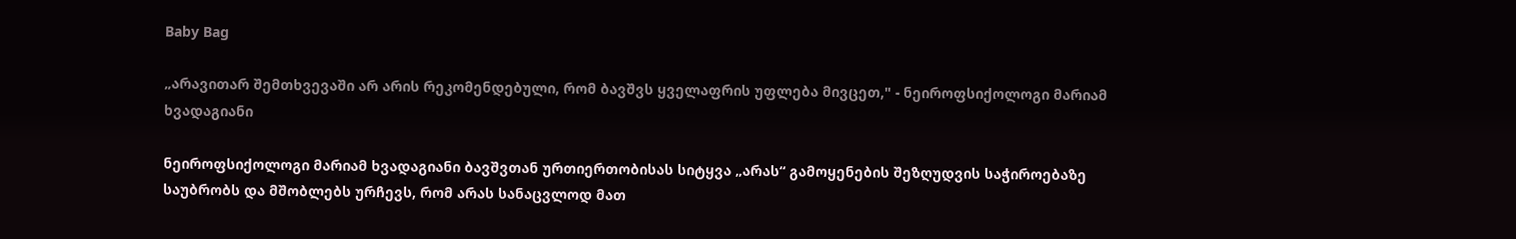Baby Bag

„არავითარ შემთხვევაში არ არის რეკომენდებული, რომ ბავშვს ყველაფრის უფლება მივცეთ," - ნეიროფსიქოლოგი მარიამ ხვადაგიანი

ნეიროფსიქოლოგი მარიამ ხვადაგიანი ბავშვთან ურთიერთობისას სიტყვა „არას“ გამოყენების შეზღუდვის საჭიროებაზე საუბრობს და მშობლებს ურჩევს, რომ არას სანაცვლოდ მათ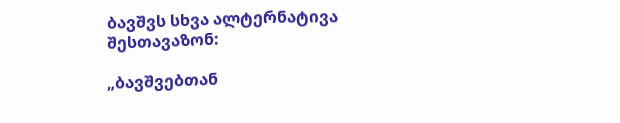ბავშვს სხვა ალტერნატივა შესთავაზონ:

„ბავშვებთან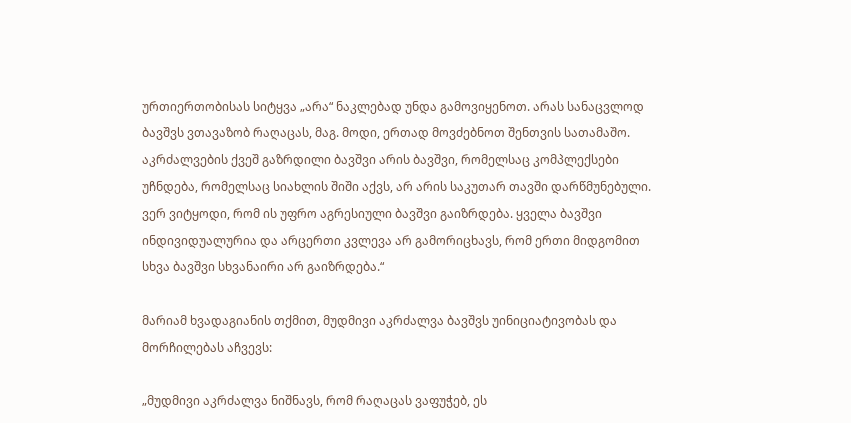ურთიერთობისას სიტყვა „არა“ ნაკლებად უნდა გამოვიყენოთ. არას სანაცვლოდ ბავშვს ვთავაზობ რაღაცას, მაგ. მოდი, ერთად მოვძებნოთ შენთვის სათამაშო. აკრძალვების ქვეშ გაზრდილი ბავშვი არის ბავშვი, რომელსაც კომპლექსები უჩნდება, რომელსაც სიახლის შიში აქვს, არ არის საკუთარ თავში დარწმუნებული. ვერ ვიტყოდი, რომ ის უფრო აგრესიული ბავშვი გაიზრდება. ყველა ბავშვი ინდივიდუალურია და არცერთი კვლევა არ გამორიცხავს, რომ ერთი მიდგომით სხვა ბავშვი სხვანაირი არ გაიზრდება.“

მარიამ ხვადაგიანის თქმით, მუდმივი აკრძალვა ბავშვს უინიციატივობას და მორჩილებას აჩვევს:

„მუდმივი აკრძალვა ნიშნავს, რომ რაღაცას ვაფუჭებ, ეს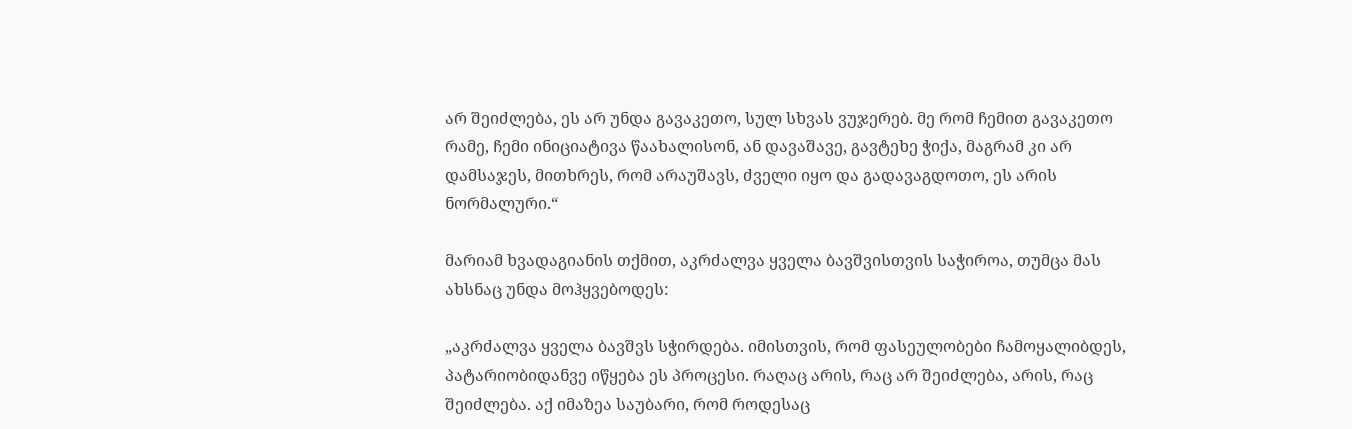არ შეიძლება, ეს არ უნდა გავაკეთო, სულ სხვას ვუჯერებ. მე რომ ჩემით გავაკეთო რამე, ჩემი ინიციატივა წაახალისონ, ან დავაშავე, გავტეხე ჭიქა, მაგრამ კი არ დამსაჯეს, მითხრეს, რომ არაუშავს, ძველი იყო და გადავაგდოთო, ეს არის ნორმალური.“

მარიამ ხვადაგიანის თქმით, აკრძალვა ყველა ბავშვისთვის საჭიროა, თუმცა მას ახსნაც უნდა მოჰყვებოდეს:

„აკრძალვა ყველა ბავშვს სჭირდება. იმისთვის, რომ ფასეულობები ჩამოყალიბდეს, პატარიობიდანვე იწყება ეს პროცესი. რაღაც არის, რაც არ შეიძლება, არის, რაც შეიძლება. აქ იმაზეა საუბარი, რომ როდესაც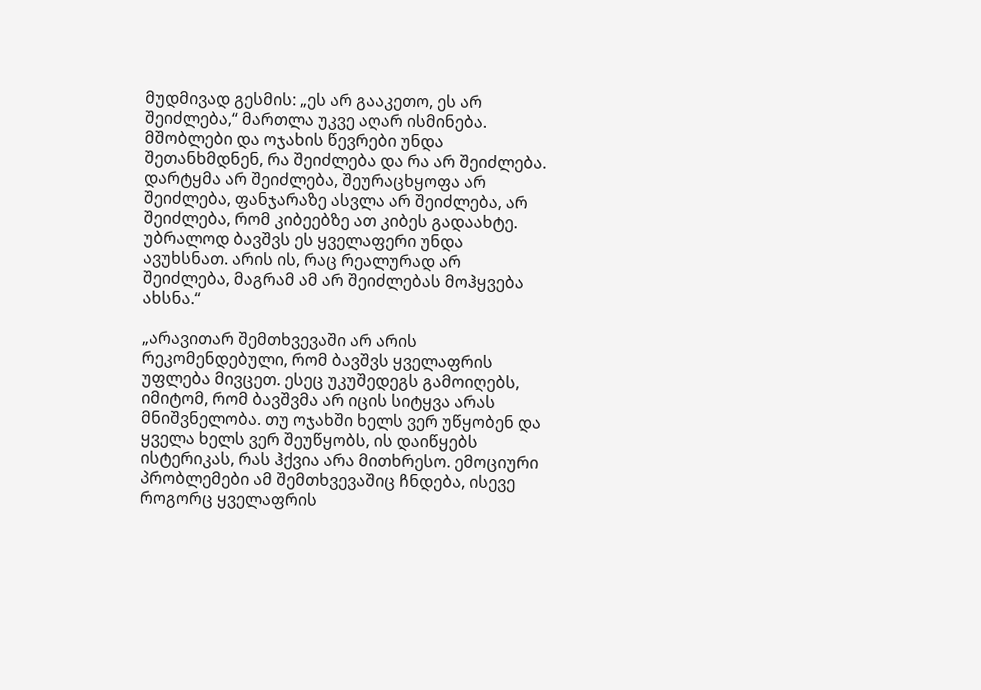მუდმივად გესმის: „ეს არ გააკეთო, ეს არ შეიძლება,“ მართლა უკვე აღარ ისმინება. მშობლები და ოჯახის წევრები უნდა შეთანხმდნენ, რა შეიძლება და რა არ შეიძლება. დარტყმა არ შეიძლება, შეურაცხყოფა არ შეიძლება, ფანჯარაზე ასვლა არ შეიძლება, არ შეიძლება, რომ კიბეებზე ათ კიბეს გადაახტე. უბრალოდ ბავშვს ეს ყველაფერი უნდა ავუხსნათ. არის ის, რაც რეალურად არ შეიძლება, მაგრამ ამ არ შეიძლებას მოჰყვება ახსნა.“

„არავითარ შემთხვევაში არ არის რეკომენდებული, რომ ბავშვს ყველაფრის უფლება მივცეთ. ესეც უკუშედეგს გამოიღებს, იმიტომ, რომ ბავშვმა არ იცის სიტყვა არას მნიშვნელობა. თუ ოჯახში ხელს ვერ უწყობენ და ყველა ხელს ვერ შეუწყობს, ის დაიწყებს ისტერიკას, რას ჰქვია არა მითხრესო. ემოციური პრობლემები ამ შემთხვევაშიც ჩნდება, ისევე როგორც ყველაფრის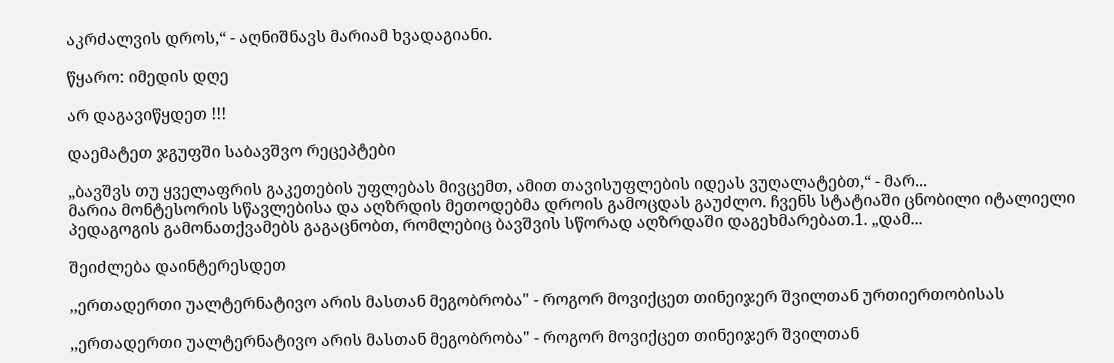აკრძალვის დროს,“ - აღნიშნავს მარიამ ხვადაგიანი.

წყარო: იმედის დღე

არ დაგავიწყდეთ !!!

დაემატეთ ჯგუფში საბავშვო რეცეპტები

„ბავშვს თუ ყველაფრის გაკეთების უფლებას მივცემთ, ამით თავისუფლების იდეას ვუღალატებთ,“ - მარ...
მარია მონტესორის სწავლებისა და აღზრდის მეთოდებმა დროის გამოცდას გაუძლო. ჩვენს სტატიაში ცნობილი იტალიელი პედაგოგის გამონათქვამებს გაგაცნობთ, რომლებიც ბავშვის სწორად აღზრდაში დაგეხმარებათ.1. „დამ...

შეიძლება დაინტერესდეთ

,,ერთადერთი უალტერნატივო არის მასთან მეგობრობა" - როგორ მოვიქცეთ თინეიჯერ შვილთან ურთიერთობისას

,,ერთადერთი უალტერნატივო არის მასთან მეგობრობა" - როგორ მოვიქცეთ თინეიჯერ შვილთან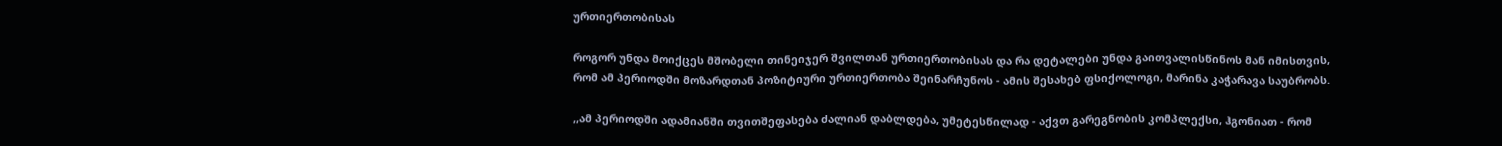ურთიერთობისას

როგორ უნდა მოიქცეს მშობელი თინეიჯერ შვილთან ურთიერთობისას და რა დეტალები უნდა გაითვალისწინოს მან იმისთვის, რომ ამ პერიოდში მოზარდთან პოზიტიური ურთიერთობა შეინარჩუნოს - ამის შესახებ ფსიქოლოგი, მარინა კაჭარავა საუბრობს.

,,ამ პერიოდში ადამიანში თვითშეფასება ძალიან დაბლდება, უმეტესწილად - აქვთ გარეგნობის კომპლექსი, ჰგონიათ - რომ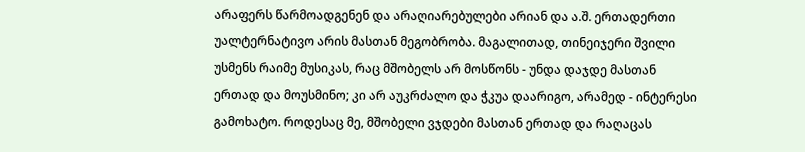არაფერს წარმოადგენენ და არაღიარებულები არიან და ა.შ. ერთადერთი უალტერნატივო არის მასთან მეგობრობა. მაგალითად, თინეიჯერი შვილი უსმენს რაიმე მუსიკას, რაც მშობელს არ მოსწონს - უნდა დაჯდე მასთან ერთად და მოუსმინო; კი არ აუკრძალო და ჭკუა დაარიგო, არამედ - ინტერესი გამოხატო. როდესაც მე, მშობელი ვჯდები მასთან ერთად და რაღაცას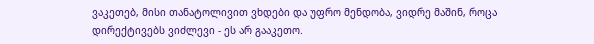ვაკეთებ, მისი თანატოლივით ვხდები და უფრო მენდობა, ვიდრე მაშინ, როცა დირექტივებს ვიძლევი - ეს არ გააკეთო.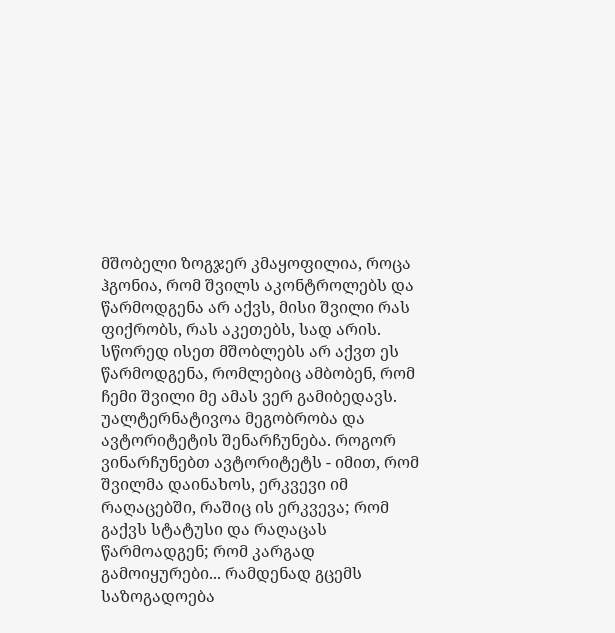მშობელი ზოგჯერ კმაყოფილია, როცა ჰგონია, რომ შვილს აკონტროლებს და წარმოდგენა არ აქვს, მისი შვილი რას ფიქრობს, რას აკეთებს, სად არის. სწორედ ისეთ მშობლებს არ აქვთ ეს წარმოდგენა, რომლებიც ამბობენ, რომ ჩემი შვილი მე ამას ვერ გამიბედავს. უალტერნატივოა მეგობრობა და ავტორიტეტის შენარჩუნება. როგორ ვინარჩუნებთ ავტორიტეტს - იმით, რომ შვილმა დაინახოს, ერკვევი იმ რაღაცებში, რაშიც ის ერკვევა; რომ გაქვს სტატუსი და რაღაცას წარმოადგენ; რომ კარგად გამოიყურები... რამდენად გცემს საზოგადოება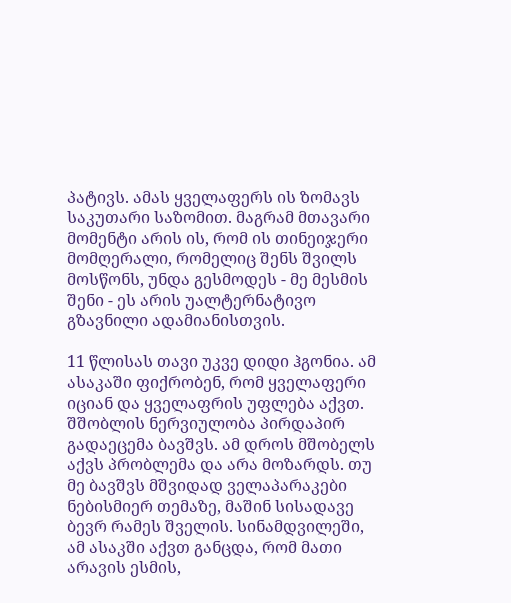პატივს. ამას ყველაფერს ის ზომავს საკუთარი საზომით. მაგრამ მთავარი მომენტი არის ის, რომ ის თინეიჯერი მომღერალი, რომელიც შენს შვილს მოსწონს, უნდა გესმოდეს - მე მესმის შენი - ეს არის უალტერნატივო გზავნილი ადამიანისთვის.

11 წლისას თავი უკვე დიდი ჰგონია. ამ ასაკაში ფიქრობენ, რომ ყველაფერი იციან და ყველაფრის უფლება აქვთ. შშობლის ნერვიულობა პირდაპირ გადაეცემა ბავშვს. ამ დროს მშობელს აქვს პრობლემა და არა მოზარდს. თუ მე ბავშვს მშვიდად ველაპარაკები ნებისმიერ თემაზე, მაშინ სისადავე ბევრ რამეს შველის. სინამდვილეში, ამ ასაკში აქვთ განცდა, რომ მათი არავის ესმის,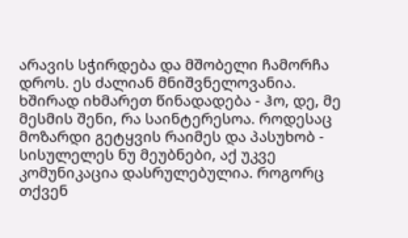არავის სჭირდება და მშობელი ჩამორჩა დროს. ეს ძალიან მნიშვნელოვანია. ხშირად იხმარეთ წინადადება - ჰო, დე, მე მესმის შენი, რა საინტერესოა. როდესაც მოზარდი გეტყვის რაიმეს და პასუხობ - სისულელეს ნუ მეუბნები, აქ უკვე კომუნიკაცია დასრულებულია. როგორც თქვენ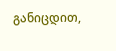განიცდით,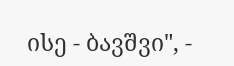ისე - ბავშვი", -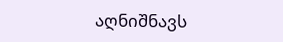აღნიშნავს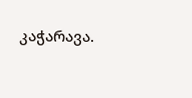კაჭარავა.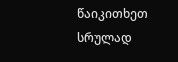წაიკითხეთ სრულად